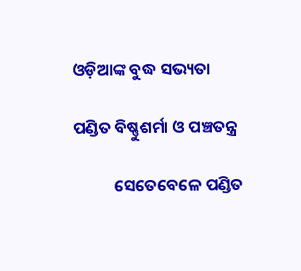ଓଡ଼ିଆଙ୍କ ବୁଦ୍ଧ ସଭ୍ୟତା

ପଣ୍ଡିତ ବିଷ୍ଣୁଶର୍ମା ଓ ପଞ୍ଚତନ୍ତ୍ର

           ସେତେବେଳେ ପଣ୍ଡିତ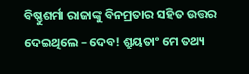ବିଷ୍ଣୁଶର୍ମା ରାଜାଙ୍କୁ ବିନମ୍ରତାର ସହିତ ଉତ୍ତର ଦେଇଥିଲେ – ଦେବ! ଶ୍ରୁୟତାଂ ମେ ତଥ୍ୟ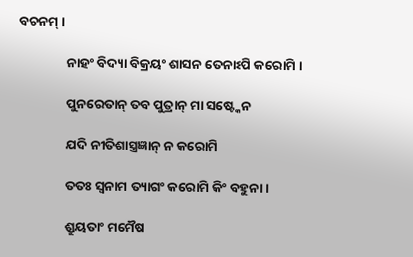ବଚନମ୍ ।

                ନାହଂ ବିଦ୍ୟା ବିକ୍ରୟଂ ଶାସନ ତେନାଽପି କରୋମି ।

                ପୁନରେତାନ୍ ତବ ପୁତ୍ରାନ୍ ମା ସଷ୍ଟ୍କେନ

                ଯଦି ନୀତିଶାସ୍ତ୍ରଜ୍ଞାନ୍ ନ କରୋମି

                ତତଃ ସ୍ୱନାମ ତ୍ୟାଗଂ କରୋମି କିଂ ବହୁନା ।

                ଶ୍ରୁୟତାଂ ମମୈଷ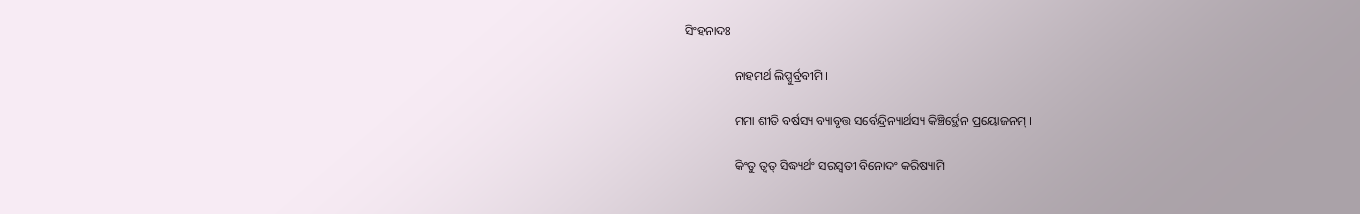ସିଂହନାଦଃ

                ନାହମର୍ଥ ଲିପ୍ସୁର୍ବ୍ରବୀମି ।

                ମମା ଶୀତି ବର୍ଷସ୍ୟ ବ୍ୟାବୃତ୍ତ ସର୍ବେନ୍ଦ୍ରିନ୍ୟାର୍ଥସ୍ୟ କିଞ୍ଚିର୍ଦ୍ଥେନ ପ୍ରୟୋଜନମ୍ ।

                କିଂତୁ ତ୍ୱତ୍ ସିଦ୍ଧ୍ୟର୍ଥଂ ସରସ୍ୱତୀ ବିନୋଦଂ କରିଷ୍ୟାମି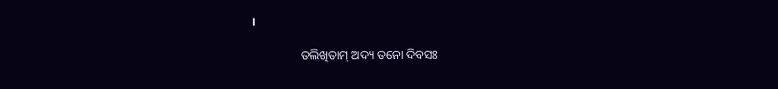।

                ତଲିଖିତାମ୍ ଅଦ୍ୟ ତନୋ ଦିବସଃ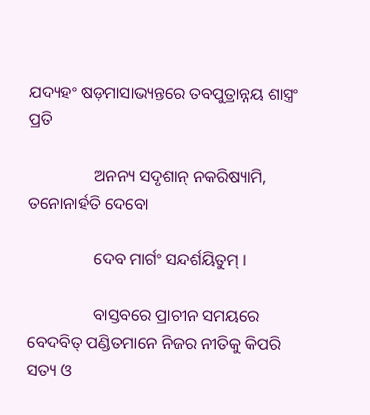ଯଦ୍ୟହଂ ଷଡ଼ମାସାଭ୍ୟନ୍ତରେ ତବପୁତ୍ରାନ୍ନୟ ଶାସ୍ତ୍ରଂ ପ୍ରତି

                ଅନନ୍ୟ ସଦୃଶାନ୍ ନକରିଷ୍ୟାମି, ତନୋନାର୍ହତି ଦେବୋ

                ଦେବ ମାର୍ଗଂ ସନ୍ଦର୍ଶୟିତୁମ୍ ।

                ବାସ୍ତବରେ ପ୍ରାଚୀନ ସମୟରେ ବେଦବିତ୍ ପଣ୍ଡିତମାନେ ନିଜର ନୀତିକୁ କିପରି ସତ୍ୟ ଓ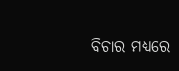ବିଚାର ମଧ୍ୟରେ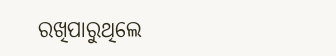ରଖିପାରୁଥିଲେ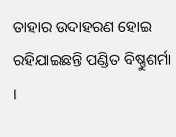ତାହାର ଉଦାହରଣ ହୋଇ ରହିଯାଇଛନ୍ତି ପଣ୍ଡିତ ବିଷ୍ଣୁଶର୍ମା ।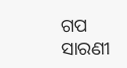ଗପ ସାରଣୀ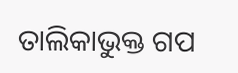ତାଲିକାଭୁକ୍ତ ଗପ